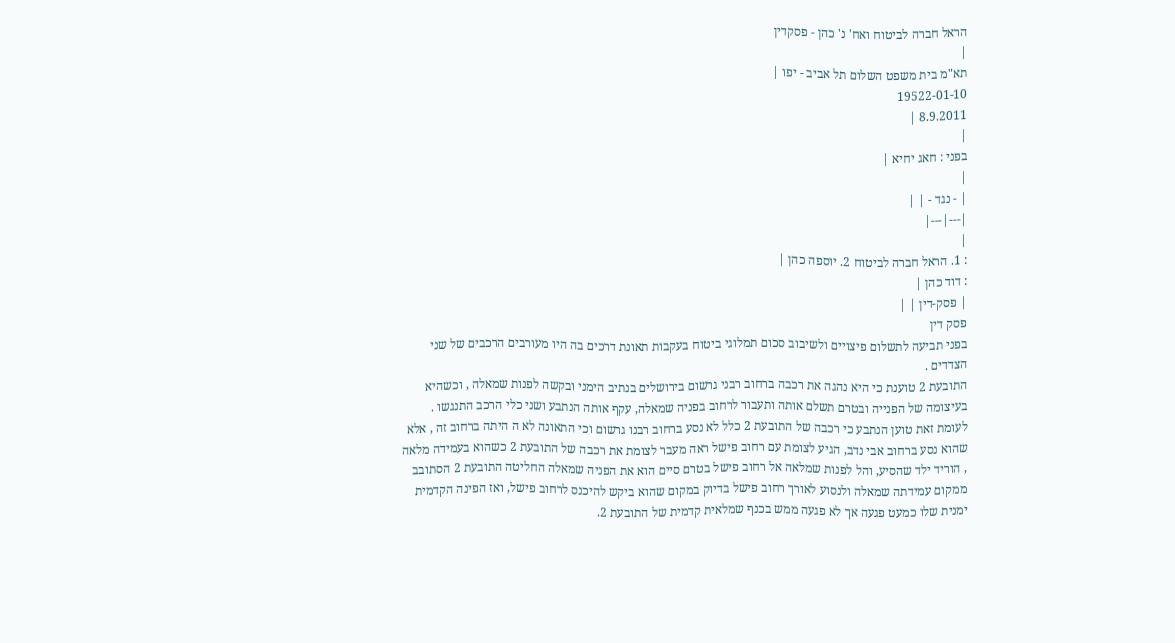הראל חברה לביטוח ואח' נ' כהן - פסקדין
|
תא"מ בית משפט השלום תל אביב - יפו |
19522-01-10
8.9.2011 |
|
בפני : חאג יחיא |
|
| - נגד - | |
|---|---|
|
: 1. הראל חברה לביטוח 2. יוספה כהן |
: דוד כהן |
| פסק-דין | |
פסק דין
בפני תביעה לתשלום פיצויים ולשיבוב סכום תמלוגי ביטוח בעקבות תאונת דרכים בה היו מעורבים הרכבים של שני הצדדים .
התובעת 2 טוענת כי היא נהגה את רכבה ברחוב רבני גרשום בירושלים בנתיב הימני ובקשה לפנות שמאלה , וכשהיא בעיצומה של הפנייה ובטרם תשלם אותה ותעבור לרחוב בפניה שמאלה, עקף אותה הנתבע ושני כלי הרכב התנגשו .
לעומת זאת טוען הנתבע כי רכבה של התובעת 2 כלל לא נסע ברחוב רבנו גרשום וכי התאונה לא ה היתה ברחוב זה , אלא שהוא נסע ברחוב אבי נדב, הגיע לצומת עם רחוב פישל ראה מעבר לצומת את רכבה של התובעת 2 כשהוא בעמידה מלאה , הוריד ילד שהסיע, והל לפנות שמלאה אל רחוב פישל בטרם סיים הוא את הפניה שמאלה החליטה התובעת 2 הסתובב ממקום עמידתה שמאלה ולנסוע לאורך רחוב פישל בדיוק במקום שהוא ביקש להיכנס לרחוב פישל, ואז הפינה הקדמית ימנית שלו כמעט פגעה אך לא פגעה ממש בכנף שמלאית קדמית של התובעת 2.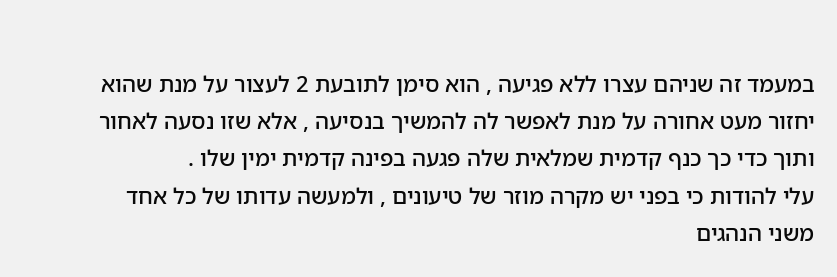במעמד זה שניהם עצרו ללא פגיעה , הוא סימן לתובעת 2 לעצור על מנת שהוא יחזור מעט אחורה על מנת לאפשר לה להמשיך בנסיעה , אלא שזו נסעה לאחור ותוך כדי כך כנף קדמית שמלאית שלה פגעה בפינה קדמית ימין שלו .
עלי להודות כי בפני יש מקרה מוזר של טיעונים , ולמעשה עדותו של כל אחד משני הנהגים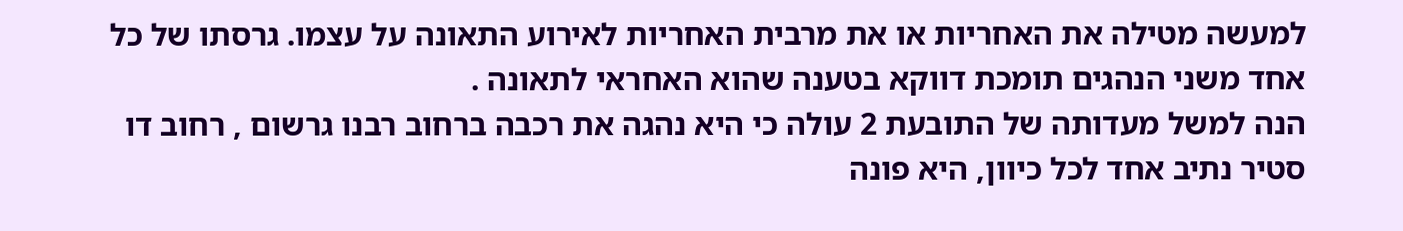למעשה מטילה את האחריות או את מרבית האחריות לאירוע התאונה על עצמו. גרסתו של כל אחד משני הנהגים תומכת דווקא בטענה שהוא האחראי לתאונה .
הנה למשל מעדותה של התובעת 2 עולה כי היא נהגה את רכבה ברחוב רבנו גרשום , רחוב דו סטיר נתיב אחד לכל כיוון, היא פונה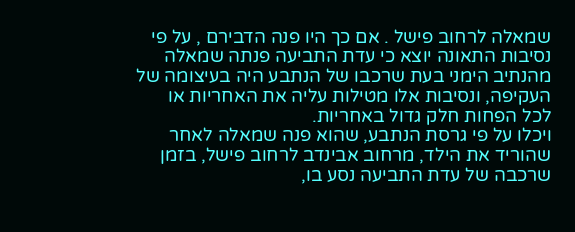שמאלה לרחוב פישל . אם כך היו פנה הדבירם , על פי נסיבות התאונה יוצא כי עדת התביעה פנתה שמאלה מהנתיב הימני בעת שרכבו של הנתבע היה בעיצומה של העקיפה, ונסיבות אלו מטילות עליה את האחריות או לכל הפחות חלק גדול באחריות.
ויכלו על פי גרסת הנתבע, שהוא פנה שמאלה לאחר שהוריד את הילד, מרחוב אבינדב לרחוב פישל, בזמן שרכבה של עדת התביעה נסע בו,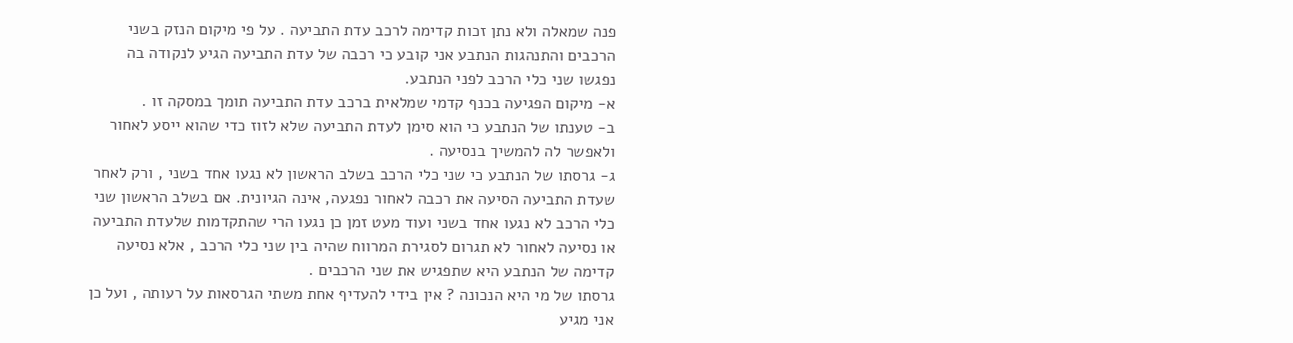פנה שמאלה ולא נתן זכות קדימה לרכב עדת התביעה . על פי מיקום הנזק בשני הרכבים והתנהגות הנתבע אני קובע כי רכבה של עדת התביעה הגיע לנקודה בה נפגשו שני כלי הרכב לפני הנתבע.
א- מיקום הפגיעה בכנף קדמי שמלאית ברכב עדת התביעה תומך במסקה זו .
ב- טענתו של הנתבע כי הוא סימן לעדת התביעה שלא לזוז כדי שהוא ייסע לאחור ולאפשר לה להמשיך בנסיעה .
ג- גרסתו של הנתבע כי שני כלי הרכב בשלב הראשון לא נגעו אחד בשני , ורק לאחר שעדת התביעה הסיעה את רכבה לאחור נפגעה, אינה הגיונית. אם בשלב הראשון שני כלי הרכב לא נגעו אחד בשני ועוד מעט זמן כן נגעו הרי שהתקדמות שלעדת התביעה או נסיעה לאחור לא תגרום לסגירת המרווח שהיה בין שני כלי הרכב , אלא נסיעה קדימה של הנתבע היא שתפגיש את שני הרכבים .
גרסתו של מי היא הנכונה ? אין בידי להעדיף אחת משתי הגרסאות על רעותה , ועל כן אני מגיע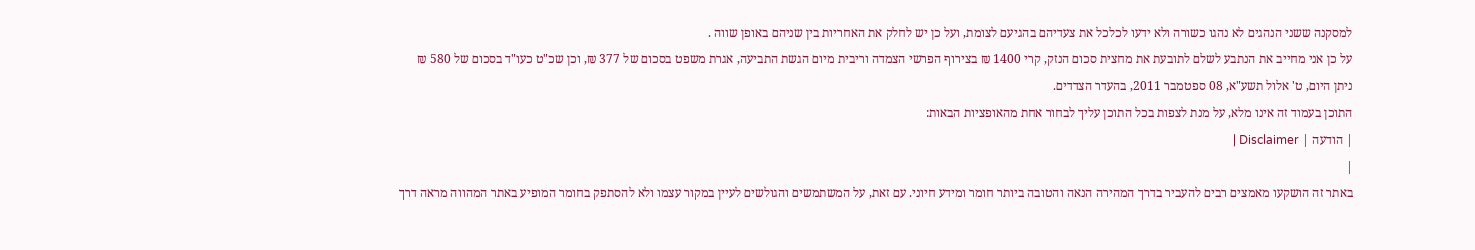למסקנה ששני הנהגים לא נהגו כשורה ולא ידעו לכלכל את צעדיהם בהגיעם לצומת, ועל כן יש לחלק את האחריות בין שניהם באופן שווה .
על כן אני מחייב את הנתבע לשלם לתובעת את מחצית סכום הנזק, קרי 1400 ₪ בצירוף הפרשי הצמדה וריבית מיום הגשת התביעה, אגרת משפט בסכום של 377 ₪, וכן שכ"ט כעו"ד בסכום של 580 ₪
ניתן היום, ט' אלול תשע"א, 08 ספטמבר 2011, בהעדר הצדדים.
התוכן בעמוד זה אינו מלא, על מנת לצפות בכל התוכן עליך לבחור אחת מהאופציות הבאות:
| הודעה | Disclaimer |
|
באתר זה הושקעו מאמצים רבים להעביר בדרך המהירה הנאה והטובה ביותר חומר ומידע חיוני. עם זאת, על המשתמשים והגולשים לעיין במקור עצמו ולא להסתפק בחומר המופיע באתר המהווה מראה דרך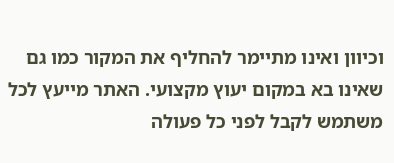וכיוון ואינו מתיימר להחליף את המקור כמו גם שאינו בא במקום יעוץ מקצועי. האתר מייעץ לכל משתמש לקבל לפני כל פעולה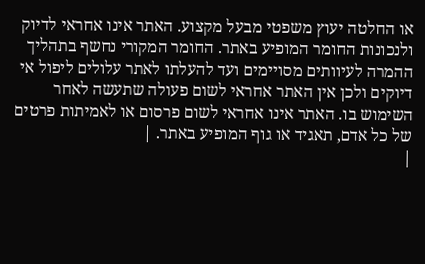או החלטה יעוץ משפטי מבעל מקצוע. האתר אינו אחראי לדיוק ולנכונות החומר המופיע באתר. החומר המקורי נחשף בתהליך ההמרה לעיוותים מסויימים ועד להעלתו לאתר עלולים ליפול אי דיוקים ולכן אין האתר אחראי לשום פעולה שתעשה לאחר השימוש בו. האתר אינו אחראי לשום פרסום או לאמיתות פרטים של כל אדם, תאגיד או גוף המופיע באתר. |
|